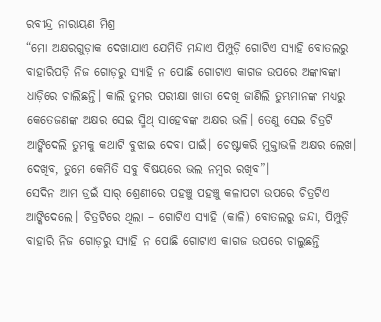ରବୀନ୍ଦ୍ର ନାରାୟଣ ମିଶ୍ର
“ମୋ ଅକ୍ଷରଗୁଡ଼ାକ ଦେଖାଯାଏ ଯେମିତି ମନ୍ଦାଏ ପିମ୍ପୁଡ଼ି ଗୋଟିଏ ସ୍ୟାହି ବୋତଲରୁ ବାହାରିପଡ଼ି ନିଜ ଗୋଡ଼ରୁ ସ୍ୟାହି ନ ପୋଛି ଗୋଟାଏ କାଗଜ ଉପରେ ଅଙ୍କାବଙ୍କା ଧାଡ଼ିରେ ଚାଲିଛନ୍ତି। କାଲି ତୁମର ପରୀକ୍ଷା ଖାତା ଦେଖି ଜାଣିଲି ତୁମ୍ଭମାନଙ୍କ ମଧ୍ୟରୁ କେତେଜଣଙ୍କ ଅକ୍ଷର ସେଇ ସ୍ମିଥ୍ ସାହେବଙ୍କ ଅକ୍ଷର ଭଳି। ତେଣୁ ସେଇ ଚିତ୍ରଟି ଆଙ୍କିଦେଲି ତୁମକୁ କଥାଟି ବୁଝାଇ ଦେବା ପାଇଁ। ଚେଷ୍ଟାକରି ମୁକ୍ତାଭଳି ଅକ୍ଷର ଲେଖ। ଦେଖିବ, ତୁମେ କେମିତି ସବୁ ବିଷୟରେ ଭଲ ନମ୍ବର ରଖିବ”।
ସେଦିନ ଆମ ଡ୍ରଇଁ ସାର୍ ଶ୍ରେଣୀରେ ପହଞ୍ଚୁ ପହଞ୍ଚୁ କଳାପଟା ଉପରେ ଚିତ୍ରଟିଏ ଆଙ୍କିଦେଲେ। ଚିତ୍ରଟିରେ ଥିଲା – ଗୋଟିଏ ସ୍ୟାହି (କାଳି) ବୋତଲରୁ ଜନ୍ଦା, ପିମ୍ପୁଡ଼ି ବାହାରି ନିଜ ଗୋଡ଼ରୁ ସ୍ୟାହି ନ ପୋଛି ଗୋଟାଏ କାଗଜ ଉପରେ ଚାଲୁଛନ୍ତି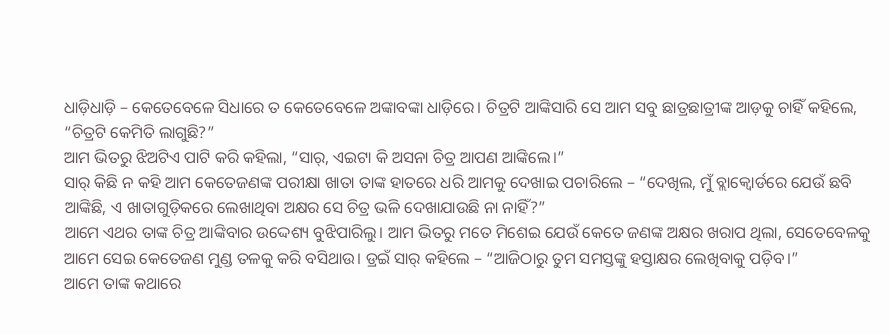ଧାଡ଼ିଧାଡ଼ି – କେତେବେଳେ ସିଧାରେ ତ କେତେବେଳେ ଅଙ୍କାବଙ୍କା ଧାଡ଼ିରେ। ଚିତ୍ରଟି ଆଙ୍କିସାରି ସେ ଆମ ସବୁ ଛାତ୍ରଛାତ୍ରୀଙ୍କ ଆଡ଼କୁ ଚାହିଁ କହିଲେ, “ଚିତ୍ରଟି କେମିତି ଲାଗୁଛି?”
ଆମ ଭିତରୁ ଝିଅଟିଏ ପାଟି କରି କହିଲା, “ସାର୍, ଏଇଟା କି ଅସନା ଚିତ୍ର ଆପଣ ଆଙ୍କିଲେ।”
ସାର୍ କିଛି ନ କହି ଆମ କେତେଜଣଙ୍କ ପରୀକ୍ଷା ଖାତା ତାଙ୍କ ହାତରେ ଧରି ଆମକୁ ଦେଖାଇ ପଚାରିଲେ – “ଦେଖିଲ, ମୁଁ ବ୍ଲାକ୍ବୋର୍ଡରେ ଯେଉଁ ଛବି ଆଙ୍କିଛି, ଏ ଖାତାଗୁଡ଼ିକରେ ଲେଖାଥିବା ଅକ୍ଷର ସେ ଚିତ୍ର ଭଳି ଦେଖାଯାଉଛି ନା ନାହିଁ?”
ଆମେ ଏଥର ତାଙ୍କ ଚିତ୍ର ଆଙ୍କିବାର ଉଦ୍ଦେଶ୍ୟ ବୁଝିପାରିଲୁ। ଆମ ଭିତରୁ ମତେ ମିଶେଇ ଯେଉଁ କେତେ ଜଣଙ୍କ ଅକ୍ଷର ଖରାପ ଥିଲା, ସେତେବେଳକୁ ଆମେ ସେଇ କେତେଜଣ ମୁଣ୍ଡ ତଳକୁ କରି ବସିଥାଉ। ଡ୍ରଇଁ ସାର୍ କହିଲେ – “ଆଜିଠାରୁ ତୁମ ସମସ୍ତଙ୍କୁ ହସ୍ତାକ୍ଷର ଲେଖିବାକୁ ପଡ଼ିବ।”
ଆମେ ତାଙ୍କ କଥାରେ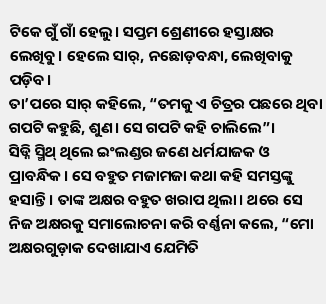ଟିକେ ଗୁଁ ଗାଁ ହେଲୁ। ସପ୍ତମ ଶ୍ରେଣୀରେ ହସ୍ତାକ୍ଷର ଲେଖିବୁ। ହେଲେ ସାର୍, ନଛୋଡ଼ବନ୍ଧା, ଲେଖିବାକୁ ପଡ଼ିବ।
ତା’ପରେ ସାର୍ କହିଲେ, “ତମକୁ ଏ ଚିତ୍ରର ପଛରେ ଥିବା ଗପଟି କହୁଛି, ଶୁଣ। ସେ ଗପଟି କହି ଚାଲିଲେ”।
ସିଡ୍ନି ସ୍ମିଥ୍ ଥିଲେ ଇଂଲଣ୍ଡର ଜଣେ ଧର୍ମଯାଜକ ଓ ପ୍ରାବନ୍ଧିକ। ସେ ବହୁତ ମଜାମଜା କଥା କହି ସମସ୍ତଙ୍କୁ ହସାନ୍ତି। ତାଙ୍କ ଅକ୍ଷର ବହୁତ ଖରାପ ଥିଲା। ଥରେ ସେ ନିଜ ଅକ୍ଷରକୁ ସମାଲୋଚନା କରି ବର୍ଣ୍ଣନା କଲେ, “ମୋ ଅକ୍ଷରଗୁଡ଼ାକ ଦେଖାଯାଏ ଯେମିତି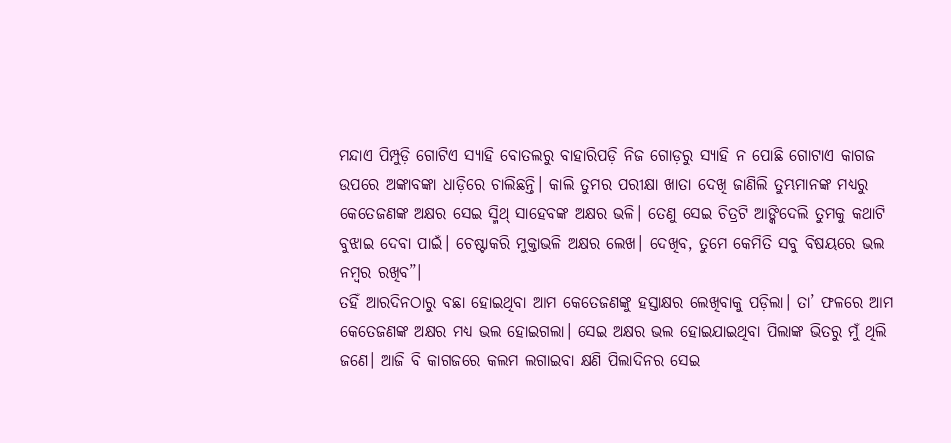ମନ୍ଦାଏ ପିମ୍ପୁଡ଼ି ଗୋଟିଏ ସ୍ୟାହି ବୋତଲରୁ ବାହାରିପଡ଼ି ନିଜ ଗୋଡ଼ରୁ ସ୍ୟାହି ନ ପୋଛି ଗୋଟାଏ କାଗଜ ଉପରେ ଅଙ୍କାବଙ୍କା ଧାଡ଼ିରେ ଚାଲିଛନ୍ତି। କାଲି ତୁମର ପରୀକ୍ଷା ଖାତା ଦେଖି ଜାଣିଲି ତୁମ୍ଭମାନଙ୍କ ମଧ୍ୟରୁ କେତେଜଣଙ୍କ ଅକ୍ଷର ସେଇ ସ୍ମିଥ୍ ସାହେବଙ୍କ ଅକ୍ଷର ଭଳି। ତେଣୁ ସେଇ ଚିତ୍ରଟି ଆଙ୍କିଦେଲି ତୁମକୁ କଥାଟି ବୁଝାଇ ଦେବା ପାଇଁ। ଚେଷ୍ଟାକରି ମୁକ୍ତାଭଳି ଅକ୍ଷର ଲେଖ। ଦେଖିବ, ତୁମେ କେମିତି ସବୁ ବିଷୟରେ ଭଲ ନମ୍ବର ରଖିବ”।
ତହିଁ ଆରଦିନଠାରୁ ବଛା ହୋଇଥିବା ଆମ କେତେଜଣଙ୍କୁ ହସ୍ତାକ୍ଷର ଲେଖିବାକୁ ପଡ଼ିଲା। ତା’ ଫଳରେ ଆମ କେତେଜଣଙ୍କ ଅକ୍ଷର ମଧ୍ୟ ଭଲ ହୋଇଗଲା। ସେଇ ଅକ୍ଷର ଭଲ ହୋଇଯାଇଥିବା ପିଲାଙ୍କ ଭିତରୁ ମୁଁ ଥିଲି ଜଣେ। ଆଜି ବି କାଗଜରେ କଲମ ଲଗାଇବା କ୍ଷଣି ପିଲାଦିନର ସେଇ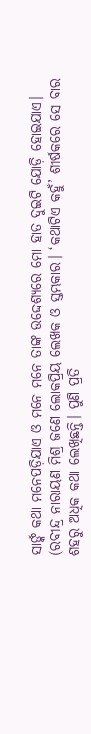ସାର୍ଙ୍କ କଥା ମନେପଡ଼ିଯାଏ ଓ ମନେ ମନେ ତାଙ୍କ ଉଦ୍ଦେଶ୍ୟରେ ମୋ ହାତ ଦୁଇଟି ଯୋଡ଼ି ହୋଇଯାଏ।
(ରବୀନ୍ଦ୍ର ନାରାୟଣ ମିଶ୍ର ଜଣେ ଲୋକପ୍ରିୟ ଲେଖକ ଓ ସ୍ତମ୍ଭକାର। ‘କଥାଟିଏ କହୁଁ’ ଶୀର୍ଷକରେ ସେ ବାର ଶହରୁ ଅଧିକ କଥା ଲେଖିଛନ୍ତି। ପୁଣି ପ୍ରତି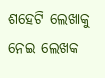ଶହେଟି ଲେଖାକୁ ନେଇ ଲେଖକ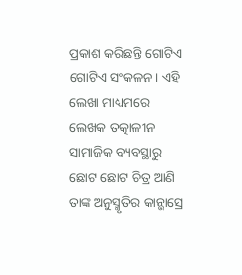ପ୍ରକାଶ କରିଛନ୍ତି ଗୋଟିଏ ଗୋଟିଏ ସଂକଳନ। ଏହି ଲେଖା ମାଧ୍ୟମରେ ଲେଖକ ତତ୍କାଳୀନ ସାମାଜିକ ବ୍ୟବସ୍ଥାରୁ ଛୋଟ ଛୋଟ ଚିତ୍ର ଆଣି ତାଙ୍କ ଅନୁସ୍ମୃତିର କାନ୍ଭାସ୍ରେ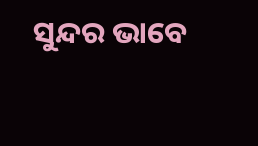ସୁନ୍ଦର ଭାବେ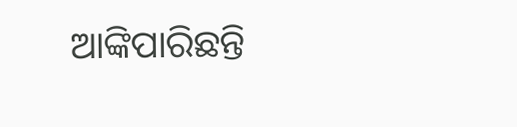ଆଙ୍କିପାରିଛନ୍ତି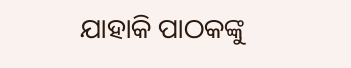ଯାହାକି ପାଠକଙ୍କୁ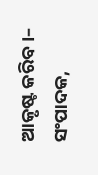ଆକୃଷ୍ଟ କରିବ।– ସଂପାଦକ,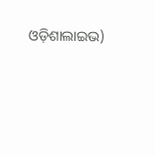ଓଡ଼ିଶାଲାଇଭ)